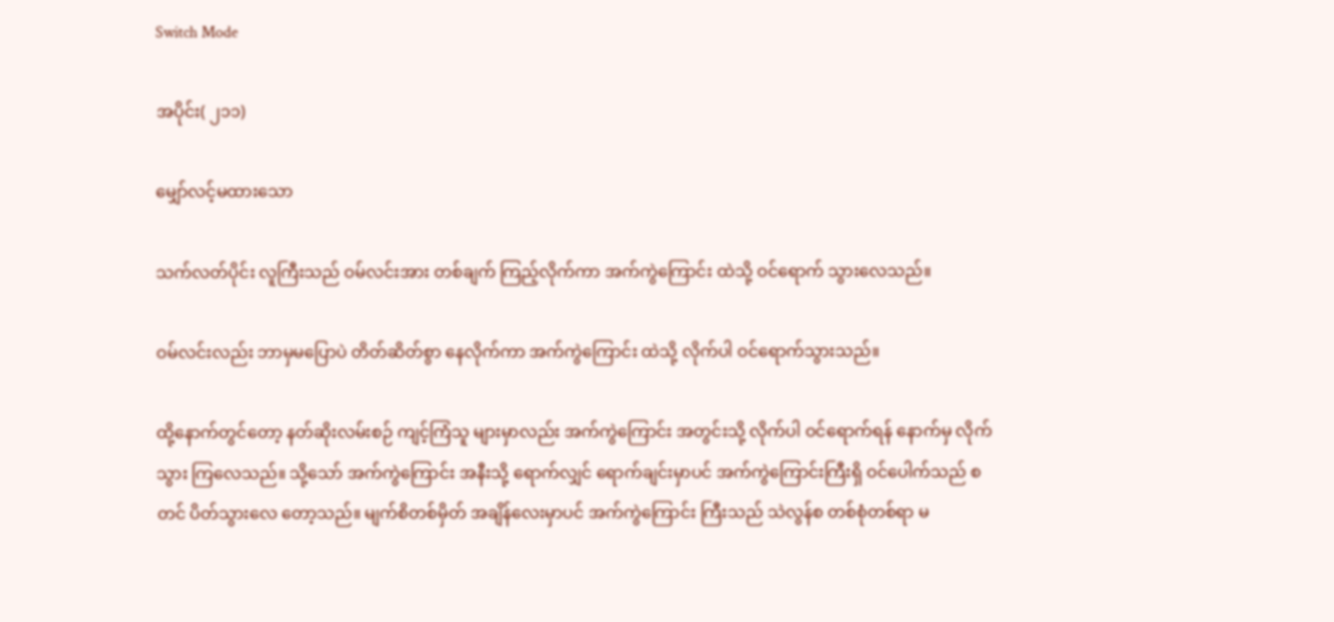Switch Mode

အပိုင်း( ၂၁၁)

မျှော်လင့်မထားသော

သက်လတ်ပိုင်း လူကြီးသည် ဝမ်လင်းအား တစ်ချက် ကြည့်လိုက်ကာ အက်ကွဲကြောင်း ထဲသို့ ဝင်ရောက် သွားလေသည်။

ဝမ်လင်းလည်း ဘာမှမပြောပဲ တိတ်ဆိတ်စွာ နေလိုက်ကာ အက်ကွဲကြောင်း ထဲသို့ လိုက်ပါ ဝင်ရောက်သွားသည်။

ထို့နောက်တွင်တော့ နတ်ဆိုးလမ်းစဉ် ကျင့်ကြံသူ များမှာလည်း အက်ကွဲကြောင်း အတွင်းသို့ လိုက်ပါ ဝင်ရောက်ရန် နောက်မှ လိုက်သွား ကြလေသည်။ သို့သော် အက်ကွဲကြောင်း အနီးသို့ ရောက်လျှင် ရောက်ချင်းမှာပင် အက်ကွဲကြောင်းကြီးရှိ ဝင်ပေါက်သည် စတင် ပိတ်သွားလေ တော့သည်။ မျက်စိတစ်မှိတ် အချိန်လေးမှာပင် အက်ကွဲကြောင်း ကြီးသည် သဲလွန်စ တစ်စုံတစ်ရာ မ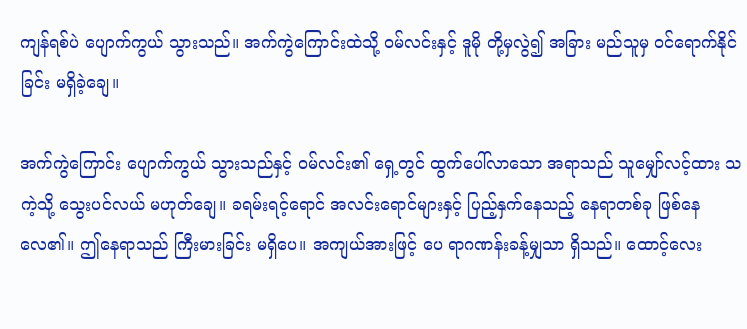ကျန်ရစ်ပဲ ပျောက်ကွယ် သွားသည်။ အက်ကွဲကြောင်းထဲသို့ ဝမ်လင်းနှင့် ဒူမို တို့မှလွဲ၍ အခြား မည်သူမှ ဝင်ရောက်နိုင်ခြင်း မရှိခဲ့ချေ။

အက်ကွဲကြောင်း ပျောက်ကွယ် သွားသည်နှင့် ဝမ်လင်း၏ ရှေ့တွင် ထွက်ပေါ်လာသော အရာသည် သူမျှော်လင့်ထား သကဲ့သို့ သွေးပင်လယ် မဟုတ်ချေ။ ခရမ်းရင့်ရောင် အလင်းရောင်များနှင့် ပြည့်နှက်နေသည့် နေရာတစ်ခု ဖြစ်နေလေ၏။ ဤနေရာသည် ကြီးမားခြင်း မရှိပေ။ အကျယ်အားဖြင့် ပေ ရာဂဏန်းခန့်မျှသာ ရှိသည်။ ထောင့်လေး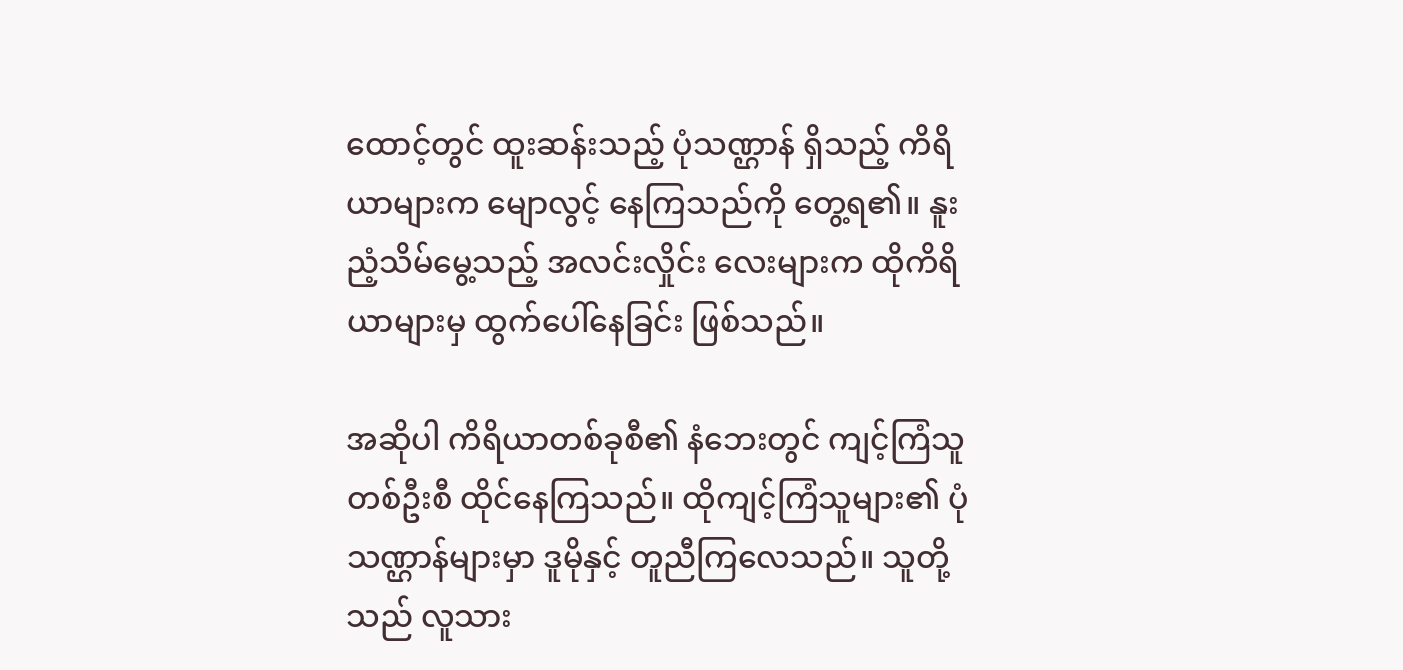ထောင့်တွင် ထူးဆန်းသည့် ပုံသဏ္ဌာန် ရှိသည့် ကိရိယာများက မျောလွင့် နေကြသည်ကို တွေ့ရ၏။ နူးညံ့သိမ်မွေ့သည့် အလင်းလှိုင်း လေးများက ထိုကိရိယာများမှ ထွက်ပေါ်နေခြင်း ဖြစ်သည်။

အဆိုပါ ကိရိယာတစ်ခုစီ၏ နံဘေးတွင် ကျင့်ကြံသူ တစ်ဦးစီ ထိုင်နေကြသည်။ ထိုကျင့်ကြံသူများ၏ ပုံသဏ္ဌာန်များမှာ ဒူမိုနှင့် တူညီကြလေသည်။ သူတို့သည် လူသား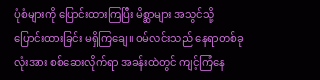ပုံစံများကို ပြောင်းထားကြပြီး မိစ္ဆာများ အသွင်သို့ ပြောင်းထားခြင်း မရှိကြချေ။ ဝမ်လင်းသည် နေရာတစ်ခုလုံးအား စစ်ဆေးလိုက်ရာ အခန်းထဲတွင် ကျင့်ကြံနေ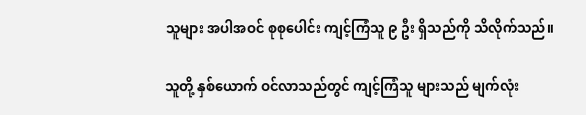သူများ အပါအဝင် စုစုပေါင်း ကျင့်ကြံသူ ၉ ဦး ရှိသည်ကို သိလိုက်သည်။

သူတို့ နှစ်ယောက် ဝင်လာသည်တွင် ကျင့်ကြံသူ များသည် မျက်လုံး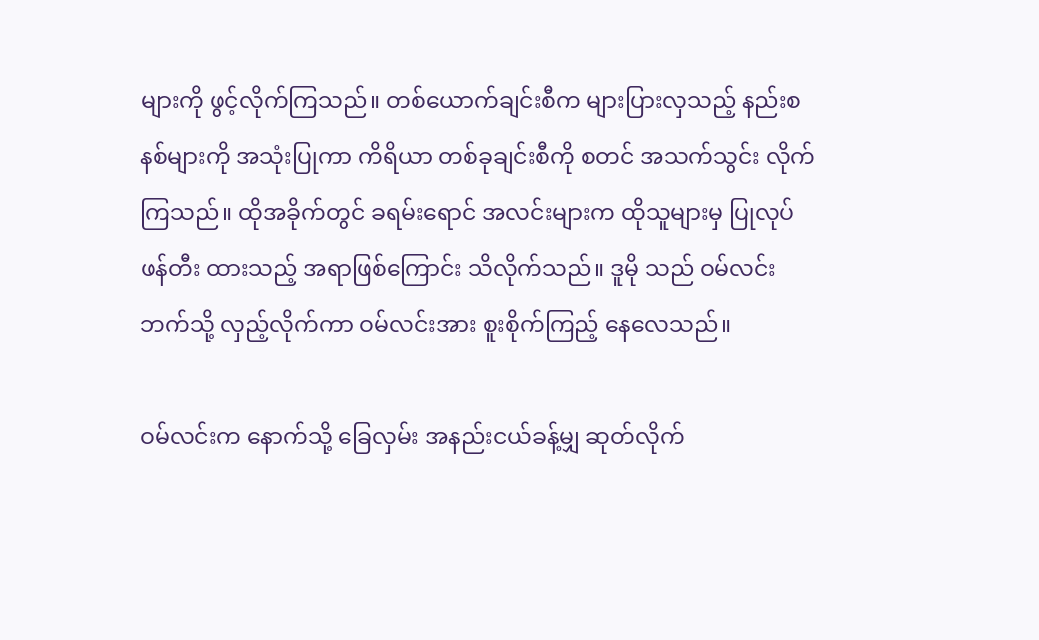များကို ဖွင့်လိုက်ကြသည်။ တစ်ယောက်ချင်းစီက များပြားလှသည့် နည်းစနစ်များကို အသုံးပြုကာ ကိရိယာ တစ်ခုချင်းစီကို စတင် အသက်သွင်း လိုက်ကြသည်။ ထိုအခိုက်တွင် ခရမ်းရောင် အလင်းများက ထိုသူများမှ ပြုလုပ်ဖန်တီး ထားသည့် အရာဖြစ်ကြောင်း သိလိုက်သည်။ ဒူမို သည် ဝမ်လင်းဘက်သို့ လှည့်လိုက်ကာ ဝမ်လင်းအား စူးစိုက်ကြည့် နေလေသည်။

ဝမ်လင်းက နောက်သို့ ခြေလှမ်း အနည်းငယ်ခန့်မျှ ဆုတ်လိုက်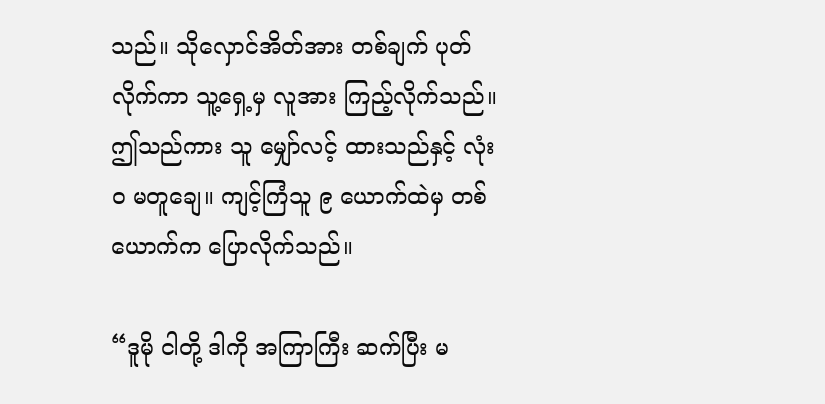သည်။ သိုလှောင်အိတ်အား တစ်ချက် ပုတ်လိုက်ကာ သူ့ရှေ့မှ လူအား ကြည့်လိုက်သည်။ ဤသည်ကား သူ မျှော်လင့် ထားသည်နှင့် လုံးဝ မတူချေ။ ကျင့်ကြံသူ ၉ ယောက်ထဲမှ တစ်ယောက်က ပြောလိုက်သည်။

“ဒူမို ငါတို့ ဒါကို အကြာကြီး ဆက်ပြီး မ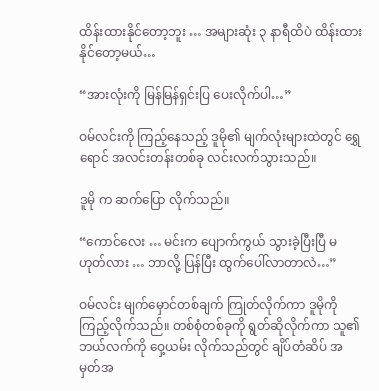ထိန်းထားနိုင်တော့ဘူး … အများဆုံး ၃ နာရီထိပဲ ထိန်းထား နိုင်တော့မယ်…

“အားလုံးကို မြန်မြန်ရှင်းပြ ပေးလိုက်ပါ…”

ဝမ်လင်းကို ကြည့်နေသည့် ဒူမို၏ မျက်လုံးများထဲတွင် ရွှေရောင် အလင်းတန်းတစ်ခု လင်းလက်သွားသည်။

ဒူမို က ဆက်ပြော လိုက်သည်။

“ကောင်လေး … မင်းက ပျောက်ကွယ် သွားခဲ့ပြီးပြီ မဟုတ်လား … ဘာလို့ ပြန်ပြီး ထွက်ပေါ်လာတာလဲ…”

ဝမ်လင်း မျက်မှောင်တစ်ချက် ကြုတ်လိုက်ကာ ဒူမိုကို ကြည့်လိုက်သည်။ တစ်စုံတစ်ခုကို ရွတ်ဆိုလိုက်ကာ သူ၏ဘယ်လက်ကို ဝှေ့ယမ်း လိုက်သည်တွင် ချိပ်တံဆိပ် အမှတ်အ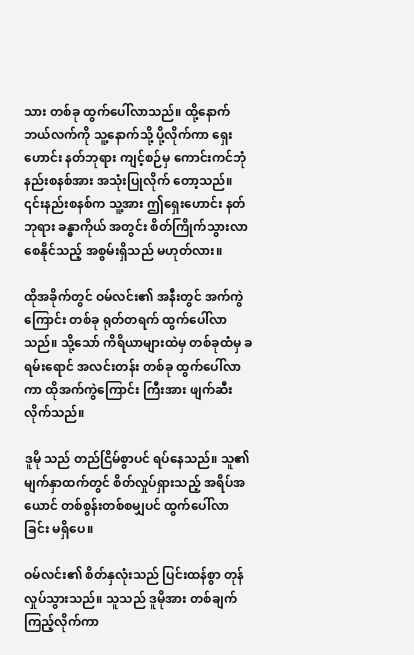သား တစ်ခု ထွက်ပေါ်လာသည်။ ထို့နောက် ဘယ်လက်ကို သူ့နောက်သို့ ပို့လိုက်ကာ ရှေးဟောင်း နတ်ဘုရား ကျင့်စဉ်မှ ကောင်းကင်ဘုံ နည်းစနစ်အား အသုံးပြုလိုက် တော့သည်။ ၎င်းနည်းစနစ်က သူ့အား ဤရှေးဟောင်း နတ်ဘုရား ခန္ဓာကိုယ် အတွင်း စိတ်ကြိုက်သွားလာ စေနိုင်သည့် အစွမ်းရှိသည် မဟုတ်လား။

ထိုအခိုက်တွင် ဝမ်လင်း၏ အနီးတွင် အက်ကွဲကြောင်း တစ်ခု ရုတ်တရက် ထွက်ပေါ်လာသည်။ သို့သော် ကိရိယာများထဲမှ တစ်ခုထံမှ ခရမ်းရောင် အလင်းတန်း တစ်ခု ထွက်ပေါ်လာကာ ထိုအက်ကွဲကြောင်း ကြီးအား ဖျက်ဆီး လိုက်သည်။

ဒူမို သည် တည်ငြိမ်စွာပင် ရပ်နေသည်။ သူ၏ မျက်နှာထက်တွင် စိတ်လှုပ်ရှားသည့် အရိပ်အယောင် တစ်စွန်းတစ်စမျှပင် ထွက်ပေါ်လာခြင်း မရှိပေ။

ဝမ်လင်း၏ စိတ်နှလုံးသည် ပြင်းထန်စွာ တုန်လှုပ်သွားသည်။ သူသည် ဒူမိုအား တစ်ချက် ကြည့်လိုက်ကာ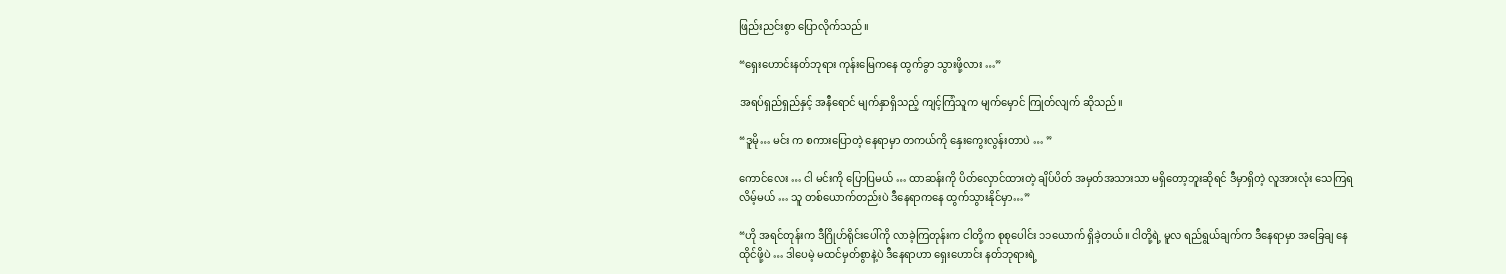ဖြည်းညင်းစွာ ပြောလိုက်သည်။

“ရှေးဟောင်းနတ်ဘုရား ကုန်းမြေကနေ ထွက်ခွာ သွားဖို့လား …”

အရပ်ရှည်ရှည်နှင့် အနီရောင် မျက်နှာရှိသည့် ကျင့်ကြံသူက မျက်မှောင် ကြုတ်လျက် ဆိုသည်။

“ဒူမို… မင်း က စကားပြောတဲ့ နေရာမှာ တကယ်ကို နှေးကွေးလွန်းတာပဲ … ”

ကောင်လေး … ငါ မင်းကို ပြောပြမယ် … ထာဆန်းကို ပိတ်လှောင်ထားတဲ့ ချိပ်ပိတ် အမှတ်အသားသာ မရှိတော့ဘူးဆိုရင် ဒီမှာရှိတဲ့ လူအားလုံး သေကြရလိမ့်မယ် … သူ တစ်ယောက်တည်းပဲ ဒီနေရာကနေ ထွက်သွားနိုင်မှာ…”

“ဟို အရင်တုန်းက ဒီဂြိုဟ်ရိုင်းပေါ်ကို လာခဲ့ကြတုန်းက ငါတို့က စုစုပေါင်း ၁၁ယောက် ရှိခဲ့တယ်။ ငါတို့ရဲ့ မူလ ရည်ရွယ်ချက်က ဒီနေရာမှာ အခြေချ နေထိုင်ဖို့ပဲ … ဒါပေမဲ့ မထင်မှတ်စွာနဲ့ပဲ ဒီနေရာဟာ ရှေးဟောင်း နတ်ဘုရားရဲ့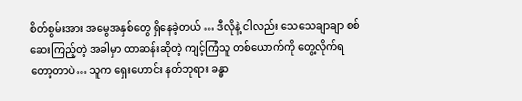စိတ်စွမ်းအား အမွေအနှစ်တွေ ရှိနေခဲ့တယ် … ဒီလိုနဲ့ ငါလည်း သေသေချာချာ စစ်ဆေးကြည့်တဲ့ အခါမှာ ထာဆန်းဆိုတဲ့ ကျင့်ကြံသူ တစ်ယောက်ကို တွေ့လိုက်ရ တော့တာပဲ… သူက ရှေးဟောင်း နတ်ဘုရား ခန္ဓာ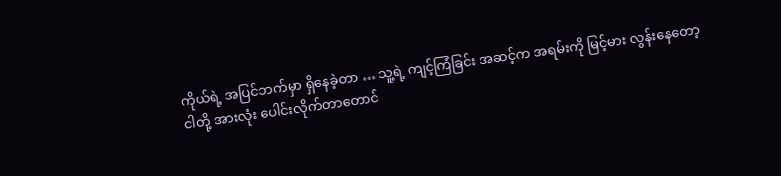ကိုယ်ရဲ့ အပြင်ဘက်မှာ ရှိနေခဲ့တာ … သူ့ရဲ့ ကျင့်ကြံခြင်း အဆင့်က အရမ်းကို မြင့်မား လွန်းနေတော့ ငါတို့ အားလုံး ပေါင်းလိုက်တာတောင်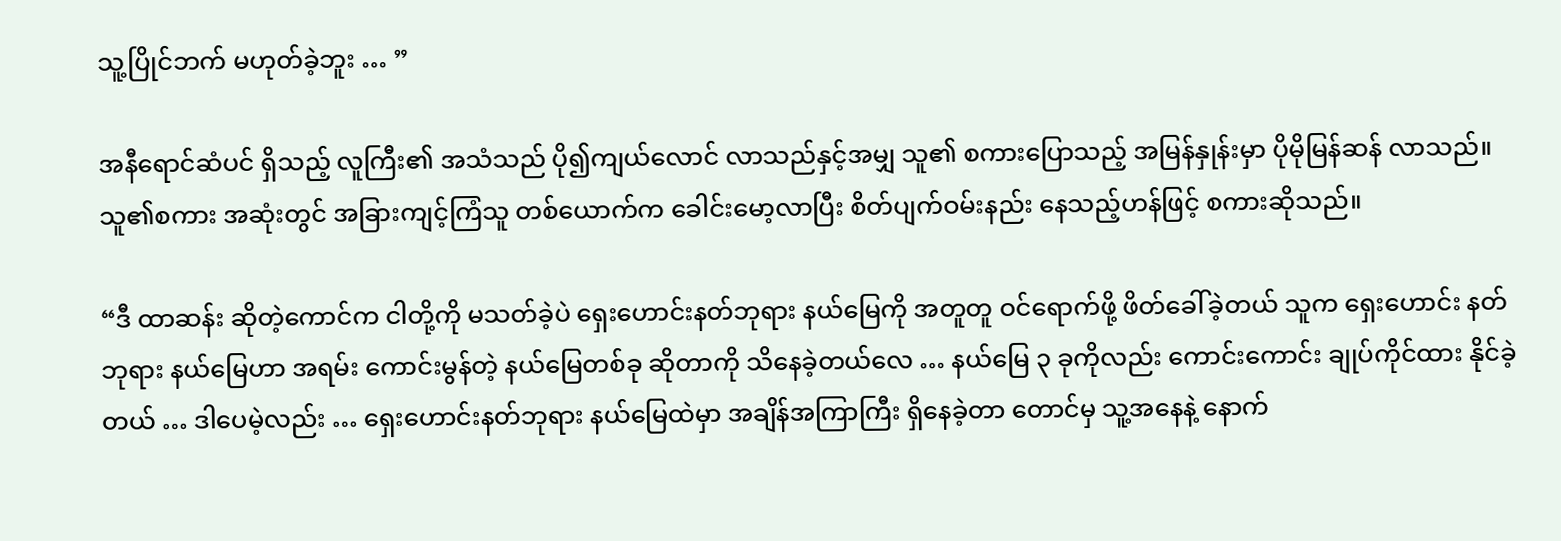သူ့ပြိုင်ဘက် မဟုတ်ခဲ့ဘူး … ”

အနီရောင်ဆံပင် ရှိသည့် လူကြီး၏ အသံသည် ပို၍ကျယ်လောင် လာသည်နှင့်အမျှ သူ၏ စကားပြောသည့် အမြန်နှုန်းမှာ ပိုမိုမြန်ဆန် လာသည်။ သူ၏စကား အဆုံးတွင် အခြားကျင့်ကြံသူ တစ်ယောက်က ခေါင်းမော့လာပြီး စိတ်ပျက်ဝမ်းနည်း နေသည့်ဟန်ဖြင့် စကားဆိုသည်။

“ဒီ ထာဆန်း ဆိုတဲ့ကောင်က ငါတို့ကို မသတ်ခဲ့ပဲ ရှေးဟောင်းနတ်ဘုရား နယ်မြေကို အတူတူ ဝင်ရောက်ဖို့ ဖိတ်ခေါ်ခဲ့တယ် သူက ရှေးဟောင်း နတ်ဘုရား နယ်မြေဟာ အရမ်း ကောင်းမွန်တဲ့ နယ်မြေတစ်ခု ဆိုတာကို သိနေခဲ့တယ်လေ … နယ်မြေ ၃ ခုကိုလည်း ကောင်းကောင်း ချုပ်ကိုင်ထား နိုင်ခဲ့တယ် … ဒါပေမဲ့လည်း … ရှေးဟောင်းနတ်ဘုရား နယ်မြေထဲမှာ အချိန်အကြာကြီး ရှိနေခဲ့တာ တောင်မှ သူ့အနေနဲ့ နောက်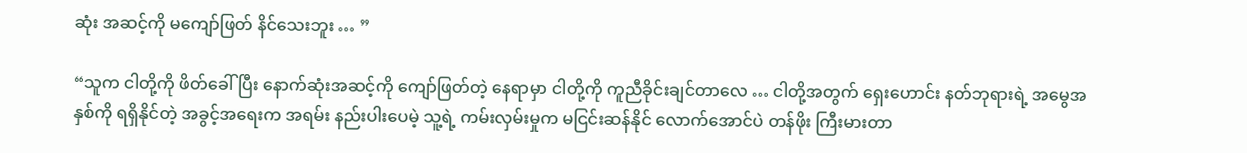ဆုံး အဆင့်ကို မကျော်ဖြတ် နိင်သေးဘူး … ”

“သူက ငါတို့ကို ဖိတ်ခေါ်ပြီး နောက်ဆုံးအဆင့်ကို ကျော်ဖြတ်တဲ့ နေရာမှာ ငါတို့ကို ကူညီခိုင်းချင်တာလေ … ငါတို့အတွက် ရှေးဟောင်း နတ်ဘုရားရဲ့ အမွေအနှစ်ကို ရရှိနိုင်တဲ့ အခွင့်အရေးက အရမ်း နည်းပါးပေမဲ့ သူ့ရဲ့ ကမ်းလှမ်းမှုက မငြင်းဆန်နိုင် လောက်အောင်ပဲ တန်ဖိုး ကြီးမားတာ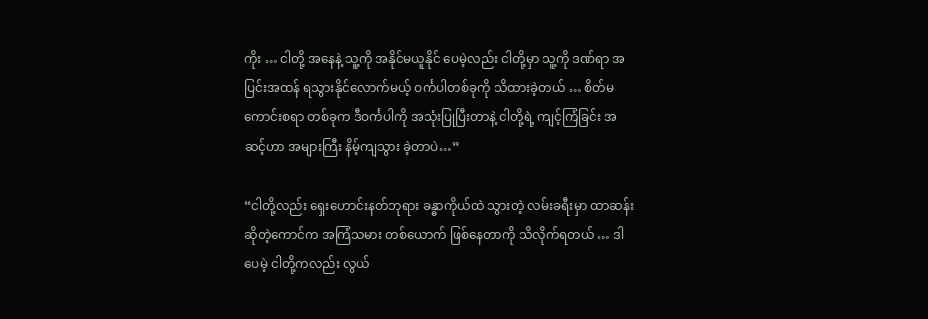ကိုး … ငါတို့ အနေနဲ့ သူ့ကို အနိုင်မယူနိုင် ပေမဲ့လည်း ငါတို့မှာ သူ့ကို ဒဏ်ရာ အပြင်းအထန် ရသွားနိုင်လောက်မယ့် ဝင်္ကပါတစ်ခုကို သိထားခဲ့တယ် … စိတ်မကောင်းစရာ တစ်ခုက ဒီဝင်္ကပါကို အသုံးပြုပြီးတာနဲ့ ငါတို့ရဲ့ ကျင့်ကြံခြင်း အဆင့်ဟာ အများကြီး နိမ့်ကျသွား ခဲ့တာပဲ…”

“ငါတို့လည်း ရှေးဟောင်းနတ်ဘုရား ခန္ဓာကိုယ်ထဲ သွားတဲ့ လမ်းခရီးမှာ ထာဆန်း ဆိုတဲ့ကောင်က အကြံသမား တစ်ယောက် ဖြစ်နေတာကို သိလိုက်ရတယ် … ဒါပေမဲ့ ငါတို့ကလည်း လွယ်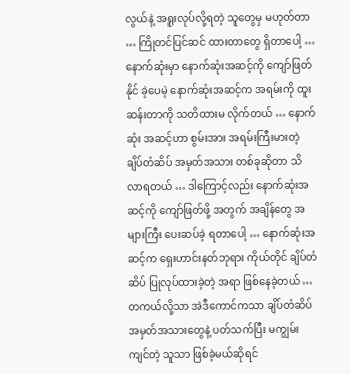လွယ်နဲ့ အရူးလုပ်လို့ရတဲ့ သူတွေမှ မဟုတ်တာ … ကြိုတင်ပြင်ဆင် ထားတာတွေ ရှိတာပေါ့ … နောက်ဆုံးမှာ နောက်ဆုံးအဆင့်ကို ကျော်ဖြတ်နိုင် ခဲ့ပေမဲ့ နောက်ဆုံးအဆင့်က အရမ်းကို ထူးဆန်းတာကို သတိထားမ လိုက်တယ် … နောက်ဆုံး အဆင့်ဟာ စွမ်းအား အရမ်းကြီးမားတဲ့ ချိပ်တံဆိပ် အမှတ်အသား တစ်ခုဆိုတာ သိလာရတယ် … ဒါကြောင့်လည်း နောက်ဆုံးအဆင့်ကို ကျော်ဖြတ်ဖို့ အတွက် အချိန်တွေ အများကြီး ပေးဆပ်ခဲ့ ရတာပေါ့ … နောက်ဆုံးအဆင့်က ရှေးဟာင်းနတ်ဘုရား ကိုယ်တိုင် ချိပ်တံဆိပ် ပြုလုပ်ထားခဲ့တဲ့ အရာ ဖြစ်နေခဲ့တယ် … တကယ်လို့သာ အဲဒီကောင်ကသာ ချိပ်တံဆိပ် အမှတ်အသားတွေနဲ့ ပတ်သက်ပြီး မကျွမ်းကျင်တဲ့ သူသာ ဖြစ်ခဲ့မယ်ဆိုရင်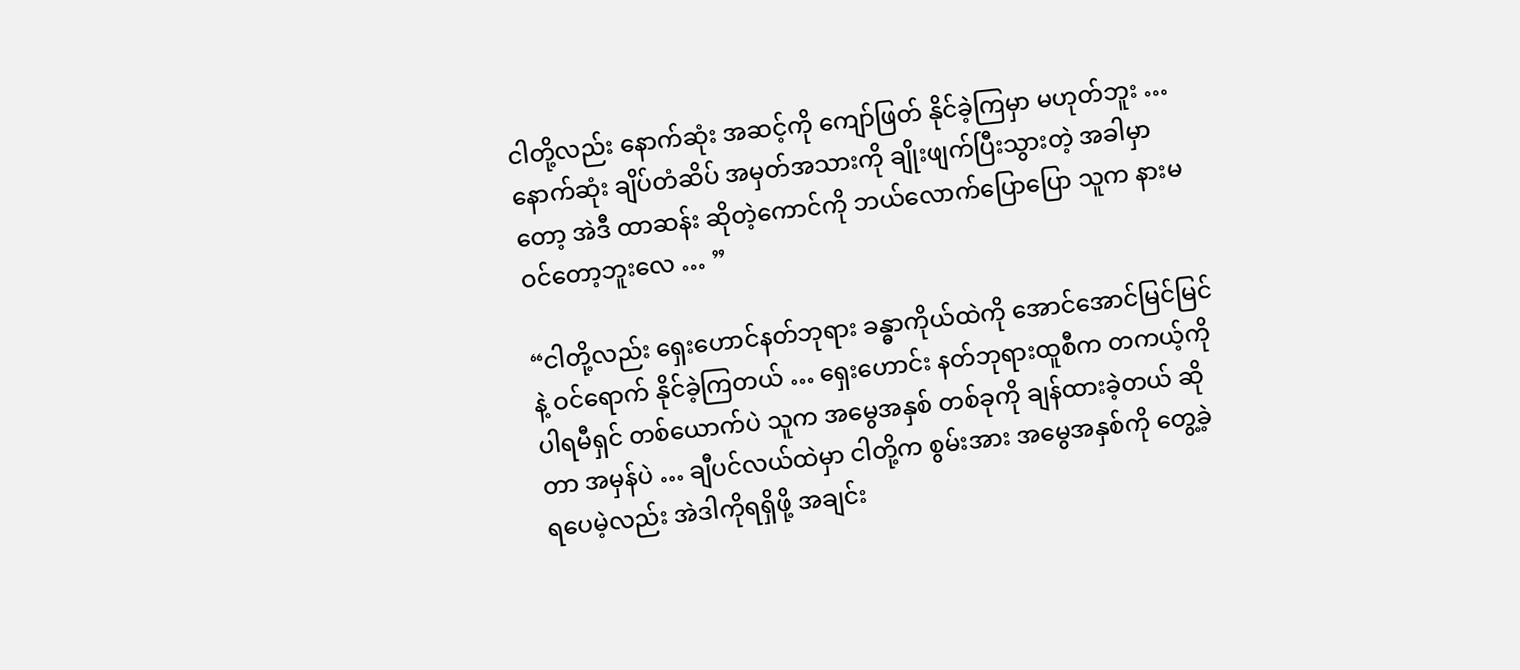ငါတို့လည်း နောက်ဆုံး အဆင့်ကို ကျော်ဖြတ် နိုင်ခဲ့ကြမှာ မဟုတ်ဘူး … နောက်ဆုံး ချိပ်တံဆိပ် အမှတ်အသားကို ချိုးဖျက်ပြီးသွားတဲ့ အခါမှာတော့ အဲဒီ ထာဆန်း ဆိုတဲ့ကောင်ကို ဘယ်လောက်ပြောပြော သူက နားမဝင်တော့ဘူးလေ … ”

“ငါတို့လည်း ရှေးဟောင်နတ်ဘုရား ခန္ဓာကိုယ်ထဲကို အောင်အောင်မြင်မြင်နဲ့ ဝင်ရောက် နိုင်ခဲ့ကြတယ် … ရှေးဟောင်း နတ်ဘုရားထူစီက တကယ့်ကို ပါရမီရှင် တစ်ယောက်ပဲ သူက အမွေအနှစ် တစ်ခုကို ချန်ထားခဲ့တယ် ဆိုတာ အမှန်ပဲ … ချီပင်လယ်ထဲမှာ ငါတို့က စွမ်းအား အမွေအနှစ်ကို တွေ့ခဲ့ရပေမဲ့လည်း အဲဒါကိုရရှိဖို့ အချင်း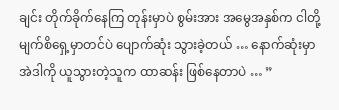ချင်း တိုက်ခိုက်နေကြ တုန်းမှာပဲ စွမ်းအား အမွေအနှစ်က ငါတို့ မျက်စိရှေ့မှာတင်ပဲ ပျောက်ဆုံး သွားခဲ့တယ် … နောက်ဆုံးမှာ အဲဒါကို ယူသွားတဲ့သူက ထာဆန်း ဖြစ်နေတာပဲ … ”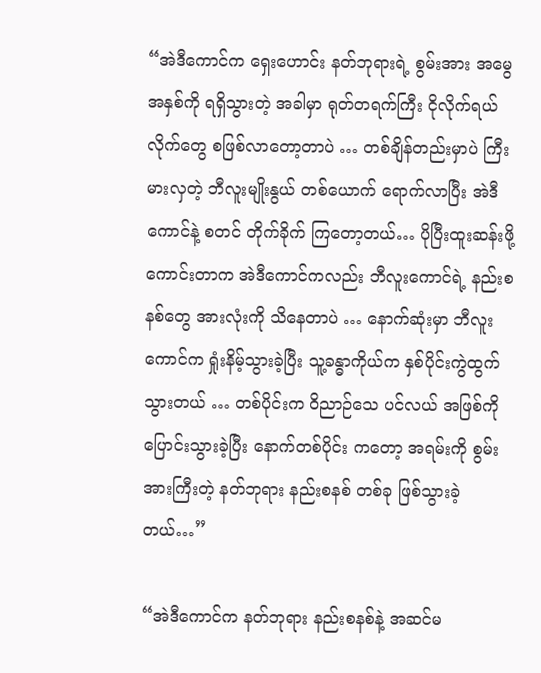“အဲဒီကောင်က ရှေးဟောင်း နတ်ဘုရားရဲ့ စွမ်းအား အမွေအနှစ်ကို ရရှိသွားတဲ့ အခါမှာ ရုတ်တရက်ကြီး ငိုလိုက်ရယ်လိုက်တွေ စဖြစ်လာတော့တာပဲ … တစ်ချိန်တည်းမှာပဲ ကြီးမားလှတဲ့ ဘီလူးမျိုးနွယ် တစ်ယောက် ရောက်လာပြီး အဲဒီကောင်နဲ့ စတင် တိုက်ခိုက် ကြတော့တယ်… ပိုပြီးထူးဆန်းဖို့ ကောင်းတာက အဲဒီကောင်ကလည်း ဘီလူးကောင်ရဲ့ နည်းစနစ်တွေ အားလုံးကို သိနေတာပဲ … နောက်ဆုံးမှာ ဘီလူးကောင်က ရှုံးနိမ့်သွားခဲ့ပြီး သူ့ခန္ဓာကိုယ်က နှစ်ပိုင်းကွဲထွက် သွားတယ် … တစ်ပိုင်းက ဝိညာဉ်သေ ပင်လယ် အဖြစ်ကို ပြောင်းသွားခဲ့ပြီး နောက်တစ်ပိုင်း ကတော့ အရမ်းကို စွမ်းအားကြီးတဲ့ နတ်ဘုရား နည်းစနစ် တစ်ခု ဖြစ်သွားခဲ့တယ်…”

“အဲဒီကောင်က နတ်ဘုရား နည်းစနစ်နဲ့ အဆင်မ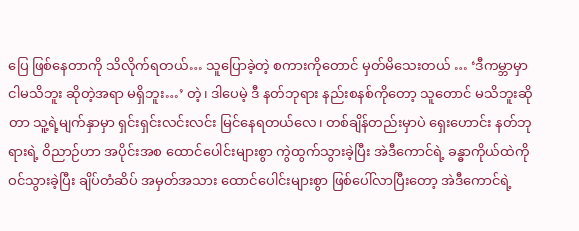ပြေ ဖြစ်နေတာကို သိလိုက်ရတယ်… သူပြောခဲ့တဲ့ စကားကိုတောင် မှတ်မိသေးတယ် … ‘ဒီကမ္ဘာမှာ ငါမသိဘူး ဆိုတဲ့အရာ မရှိဘူး…’ တဲ့၊ ဒါပေမဲ့ ဒီ နတ်ဘုရား နည်းစနစ်ကိုတော့ သူတောင် မသိဘူးဆိုတာ သူ့ရဲ့မျက်နှာမှာ ရှင်းရှင်းလင်းလင်း မြင်နေရတယ်လေ၊ တစ်ချိန်တည်းမှာပဲ ရှေးဟောင်း နတ်ဘုရားရဲ့ ဝိညာဉ်ဟာ အပိုင်းအစ ထောင်ပေါင်းများစွာ ကွဲထွက်သွားခဲ့ပြီး အဲဒီကောင်ရဲ့ ခန္ဓာကိုယ်ထဲကို ဝင်သွားခဲ့ပြီး ချိပ်တံဆိပ် အမှတ်အသား ထောင်ပေါင်းများစွာ ဖြစ်ပေါ်လာပြီးတော့ အဲဒီကောင်ရဲ့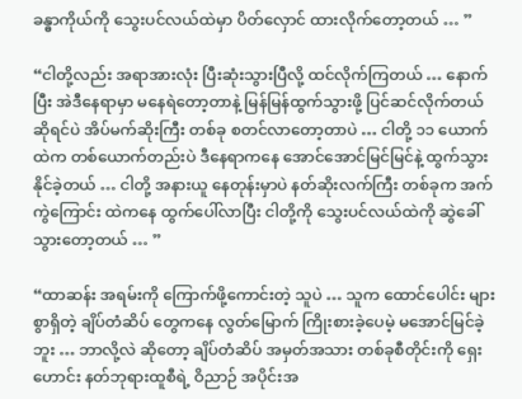ခန္ဓာကိုယ်ကို သွေးပင်လယ်ထဲမှာ ပိတ်လှောင် ထားလိုက်တော့တယ် … ”

“ငါတို့လည်း အရာအားလုံး ပြီးဆုံးသွားပြီလို့ ထင်လိုက်ကြတယ် … နောက်ပြီး အဲဒီနေရာမှာ မနေရဲတော့တာနဲ့ မြန်မြန်ထွက်သွားဖို့ ပြင်ဆင်လိုက်တယ် ဆိုရင်ပဲ အိပ်မက်ဆိုးကြီး တစ်ခု စတင်လာတော့တာပဲ … ငါတို့ ၁၁ ယောက်ထဲက တစ်ယောက်တည်းပဲ ဒီနေရာကနေ အောင်အောင်မြင်မြင်နဲ့ ထွက်သွား နိုင်ခဲ့တယ် … ငါတို့ အနားယူ နေတုန်းမှာပဲ နတ်ဆိုးလက်ကြီး တစ်ခုက အက်ကွဲကြောင်း ထဲကနေ ထွက်ပေါ်လာပြီး ငါတို့ကို သွေးပင်လယ်ထဲကို ဆွဲခေါ်သွားတော့တယ် … ”

“ထာဆန်း အရမ်းကို ကြောက်ဖို့ကောင်းတဲ့ သူပဲ … သူက ထောင်ပေါင်း များစွာရှိတဲ့ ချိပ်တံဆိပ် တွေကနေ လွတ်မြောက် ကြိုးစားခဲ့ပေမဲ့ မအောင်မြင်ခဲ့ဘူး … ဘာလို့လဲ ဆိုတော့ ချိပ်တံဆိပ် အမှတ်အသား တစ်ခုစီတိုင်းကို ရှေးဟောင်း နတ်ဘုရားထူစီရဲ့ ဝိညာဉ် အပိုင်းအ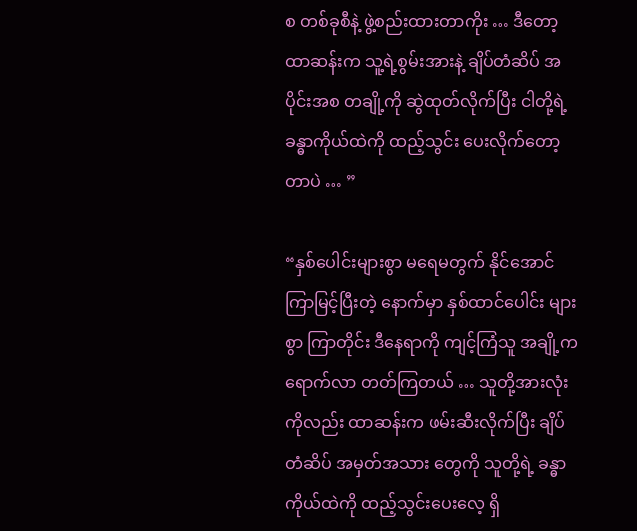စ တစ်ခုစီနဲ့ ဖွဲ့စည်းထားတာကိုး … ဒီတော့ ထာဆန်းက သူ့ရဲ့စွမ်းအားနဲ့ ချိပ်တံဆိပ် အပိုင်းအစ တချို့ကို ဆွဲထုတ်လိုက်ပြီး ငါတို့ရဲ့ ခန္ဓာကိုယ်ထဲကို ထည့်သွင်း ပေးလိုက်တော့တာပဲ … ”

“နှစ်ပေါင်းများစွာ မရေမတွက် နိုင်အောင် ကြာမြင့်ပြီးတဲ့ နောက်မှာ နှစ်ထာင်ပေါင်း များစွာ ကြာတိုင်း ဒီနေရာကို ကျင့်ကြံသူ အချို့က ရောက်လာ တတ်ကြတယ် … သူတို့အားလုံး ကိုလည်း ထာဆန်းက ဖမ်းဆီးလိုက်ပြီး ချိပ်တံဆိပ် အမှတ်အသား တွေကို သူတို့ရဲ့ ခန္ဓာကိုယ်ထဲကို ထည့်သွင်းပေးလေ့ ရှိ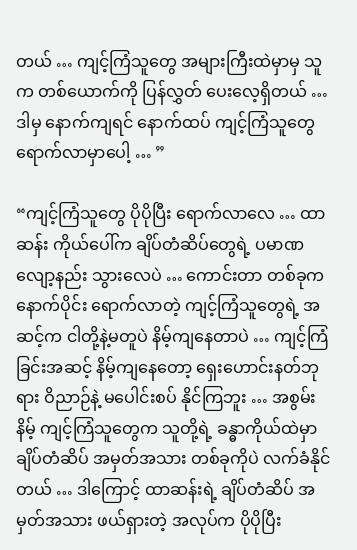တယ် … ကျင့်ကြံသူတွေ အများကြီးထဲမှာမှ သူက တစ်ယောက်ကို ပြန်လွှတ် ပေးလေ့ရှိတယ် … ဒါမှ နောက်ကျရင် နောက်ထပ် ကျင့်ကြံသူတွေ ရောက်လာမှာပေါ့ … ”

“ကျင့်ကြံသူတွေ ပိုပိုပြီး ရောက်လာလေ … ထာဆန်း ကိုယ်ပေါ်က ချိပ်တံဆိပ်တွေရဲ့ ပမာဏ လျော့နည်း သွားလေပဲ … ကောင်းတာ တစ်ခုက နောက်ပိုင်း ရောက်လာတဲ့ ကျင့်ကြံသူတွေရဲ့ အဆင့်က ငါတို့နဲ့မတူပဲ နိမ့်ကျနေတာပဲ … ကျင့်ကြံခြင်းအဆင့် နိမ့်ကျနေတော့ ရှေးဟောင်းနတ်ဘုရား ဝိညာဉ်နဲ့ မပေါင်းစပ် နိုင်ကြဘူး … အစွမ်းနိမ့် ကျင့်ကြံသူတွေက သူတို့ရဲ့ ခန္ဓာကိုယ်ထဲမှာ ချိပ်တံဆိပ် အမှတ်အသား တစ်ခုကိုပဲ လက်ခံနိုင်တယ် … ဒါကြောင့် ထာဆန်းရဲ့ ချိပ်တံဆိပ် အမှတ်အသား ဖယ်ရှားတဲ့ အလုပ်က ပိုပိုပြီး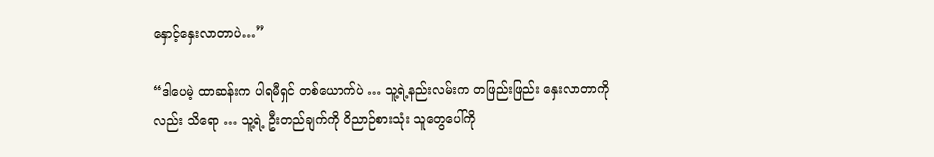နှောင့်နှေးလာတာပဲ…”

“ဒါပေမဲ့ ထာဆန်းက ပါရမီရှင် တစ်ယောက်ပဲ … သူ့ရဲ့နည်းလမ်းက တဖြည်းဖြည်း နှေးလာတာကိုလည်း သိရော … သူ့ရဲ့ ဦးတည်ချက်ကို ဝိညာဉ်စားသုံး သူတွေပေါ်ကို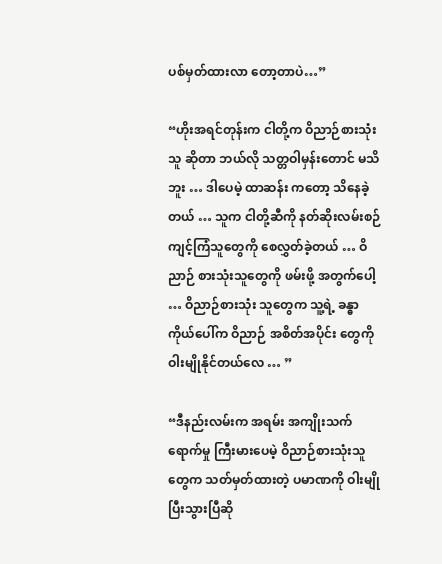ပစ်မှတ်ထားလာ တော့တာပဲ…”

“ဟိုးအရင်တုန်းက ငါတို့က ဝိညာဉ်စားသုံးသူ ဆိုတာ ဘယ်လို သတ္တဝါမှန်းတောင် မသိဘူး … ဒါပေမဲ့ ထာဆန်း ကတော့ သိနေခဲ့တယ် … သူက ငါတို့ဆီကို နတ်ဆိုးလမ်းစဉ် ကျင့်ကြံသူတွေကို စေလွှတ်ခဲ့တယ် … ဝိညာဉ် စားသုံးသူတွေကို ဖမ်းဖို့ အတွက်ပေါ့ … ဝိညာဉ်စားသုံး သူတွေက သူ့ရဲ့ ခန္ဓာကိုယ်ပေါ်က ဝိညာဉ် အစိတ်အပိုင်း တွေကို ဝါးမျိုနိုင်တယ်လေ … ”

“ဒီနည်းလမ်းက အရမ်း အကျိုးသက်ရောက်မှု ကြီးမားပေမဲ့ ဝိညာဉ်စားသုံးသူ တွေက သတ်မှတ်ထားတဲ့ ပမာဏကို ဝါးမျိုပြီးသွားပြီဆို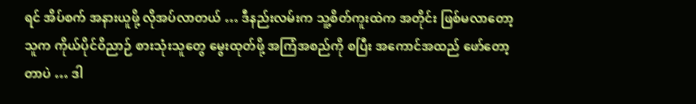ရင် အိပ်စက် အနားယူဖို့ လိုအပ်လာတယ် … ဒီနည်းလမ်းက သူ့စိတ်ကူးထဲက အတိုင်း ဖြစ်မလာတော့ သူက ကိုယ်ပိုင်ဝိညာဉ် စားသုံးသူတွေ မွေးထုတ်ဖို့ အကြံအစည်ကို စပြီး အကောင်အထည် ဖော်တော့တာပဲ … ဒါ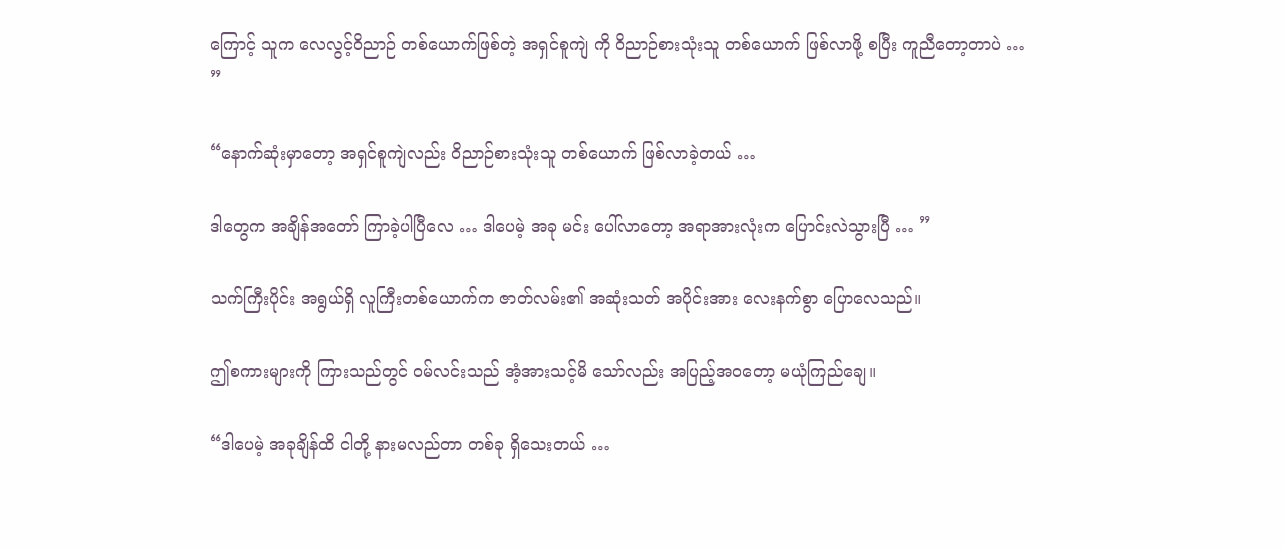ကြောင့် သူက လေလွင့်ဝိညာဉ် တစ်ယောက်ဖြစ်တဲ့ အရှင်စူကျဲ ကို ဝိညာဉ်စားသုံးသူ တစ်ယောက် ဖြစ်လာဖို့ စပြီး ကူညီတော့တာပဲ … ”

“နောက်ဆုံးမှာတော့ အရှင်စူကျဲလည်း ဝိညာဉ်စားသုံးသူ တစ်ယောက် ဖြစ်လာခဲ့တယ် …

ဒါတွေက အချိန်အတော် ကြာခဲ့ပါပြီလေ … ဒါပေမဲ့ အခု မင်း ပေါ်လာတော့ အရာအားလုံးက ပြောင်းလဲသွားပြီ … ”

သက်ကြီးပိုင်း အရွယ်ရှိ လူကြီးတစ်ယောက်က ဇာတ်လမ်း၏ အဆုံးသတ် အပိုင်းအား လေးနက်စွာ ပြောလေသည်။

ဤစကားများကို ကြားသည်တွင် ဝမ်လင်းသည် အံ့အားသင့်မိ သော်လည်း အပြည့်အဝတော့ မယုံကြည်ချေ။

“ဒါပေမဲ့ အခုချိန်ထိ ငါတို့ နားမလည်တာ တစ်ခု ရှိသေးတယ် …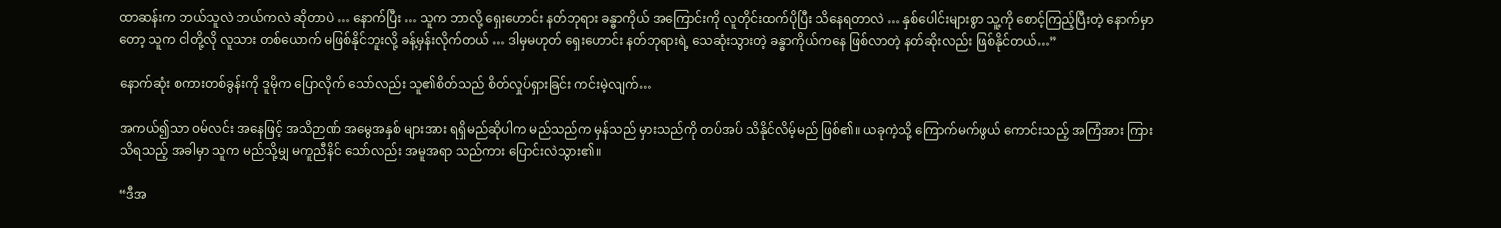ထာဆန်းက ဘယ်သူလဲ ဘယ်ကလဲ ဆိုတာပဲ … နောက်ပြီး … သူက ဘာလို့ ရှေးဟောင်း နတ်ဘုရား ခန္ဓာကိုယ် အကြောင်းကို လူတိုင်းထက်ပိုပြီး သိနေရတာလဲ … နှစ်ပေါင်းများစွာ သူ့ကို စောင့်ကြည့်ပြီးတဲ့ နောက်မှာတော့ သူက ငါတို့လို လူသား တစ်ယောက် မဖြစ်နိုင်ဘူးလို့ ခန့်မှန်းလိုက်တယ် … ဒါမှမဟုတ် ရှေးဟောင်း နတ်ဘုရားရဲ့ သေဆုံးသွားတဲ့ ခန္ဓာကိုယ်ကနေ ဖြစ်လာတဲ့ နတ်ဆိုးလည်း ဖြစ်နိုင်တယ်…”

နောက်ဆုံး စကားတစ်ခွန်းကို ဒူမိုက ပြောလိုက် သော်လည်း သူ၏စိတ်သည် စိတ်လှုပ်ရှားခြင်း ကင်းမဲ့လျက်…

အကယ်၍သာ ဝမ်လင်း အနေဖြင့် အသိဉာဏ် အမွေအနှစ် များအား ရရှိမည်ဆိုပါက မည်သည်က မှန်သည် မှားသည်ကို တပ်အပ် သိနိုင်လိမ့်မည် ဖြစ်၏။ ယခုကဲ့သို့ ကြောက်မက်ဖွယ် ကောင်းသည့် အကြံအား ကြားသိရသည့် အခါမှာ သူက မည်သို့မျှ မကူညီနိင် သော်လည်း အမူအရာ သည်ကား ပြောင်းလဲသွား၏။

“ဒီအ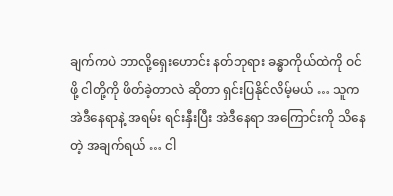ချက်ကပဲ ဘာလို့ရှေးဟောင်း နတ်ဘုရား ခန္ဓာကိုယ်ထဲကို ဝင်ဖို့ ငါတို့ကို ဖိတ်ခဲ့တာလဲ ဆိုတာ ရှင်းပြနိုင်လိမ့်မယ် … သူက အဲဒီနေရာနဲ့ အရမ်း ရင်းနှီးပြီး အဲဒီနေရာ အကြောင်းကို သိနေတဲ့ အချက်ရယ် … ငါ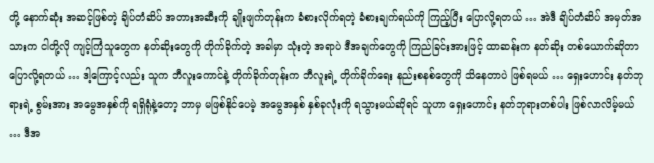တို့ နောက်ဆုံး အဆင့်ဖြစ်တဲ့ ချိပ်တံဆိပ် အတားအဆီးကို ချိုးဖျက်တုန်းက ခံစားလိုက်ရတဲ့ ခံစားချက်ရယ်ကို ကြည့်ပြီး ပြောလို့ရတယ် … အဲဒီ ချိပ်တံဆိပ် အမှတ်အသားက ငါတို့လို ကျင့်ကြံသူတွေက နတ်ဆိုးတွေကို တိုက်ခိုက်တဲ့ အခါမှာ သုံးတဲ့ အရာပဲ ဒီအချက်တွေကို ကြည်ခြင်းအားဖြင့် ထာဆန်းက နတ်ဆိုး တစ်ယောက်ဆိုတာ ပြောလို့ရတယ် … ဒါ့ကြောင့်လည်း သူက ဘီလူးကောင်နဲ့ တိုက်ခိုက်တုန်းက ဘီလူးရဲ့ တိုက်ခိုက်ရေး နည်းစနစ်တွေကို သိနေတာပဲ ဖြစ်ရမယ် … ရှေးဟောင်း နတ်ဘုရားရဲ့ စွမ်းအား အမွေအနှစ်ကို ရရှိရုံနဲ့တော့ ဘာမှ မဖြစ်နိုင်ပေမဲ့ အမွေအနှစ် နှစ်ခုလုံးကို ရသွားမယ်ဆိုရင် သူဟာ ရှေးဟောင်း နတ်ဘုရားတစ်ပါး ဖြစ်လာလိမ့်မယ် … ဒီအ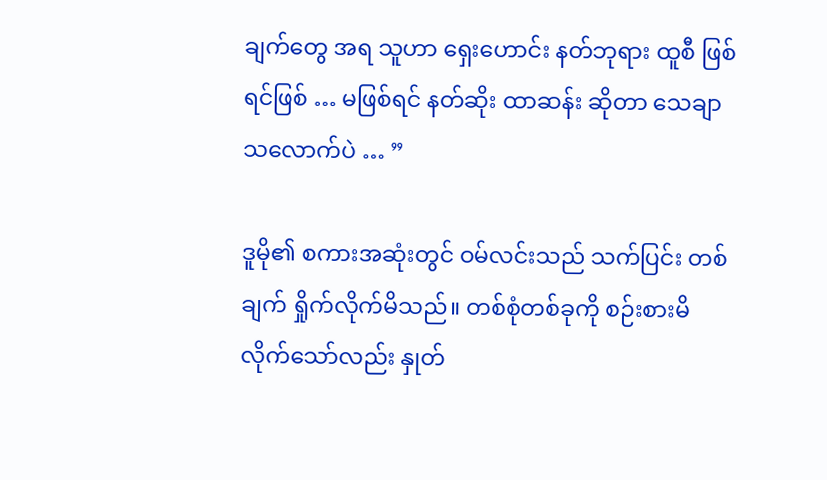ချက်တွေ အရ သူဟာ ရှေးဟောင်း နတ်ဘုရား ထူစီ ဖြစ်ရင်ဖြစ် … မဖြစ်ရင် နတ်ဆိုး ထာဆန်း ဆိုတာ သေချာသလောက်ပဲ … ”

ဒူမို၏ စကားအဆုံးတွင် ဝမ်လင်းသည် သက်ပြင်း တစ်ချက် ရှိုက်လိုက်မိသည်။ တစ်စုံတစ်ခုကို စဉ်းစားမိ လိုက်သော်လည်း နှုတ်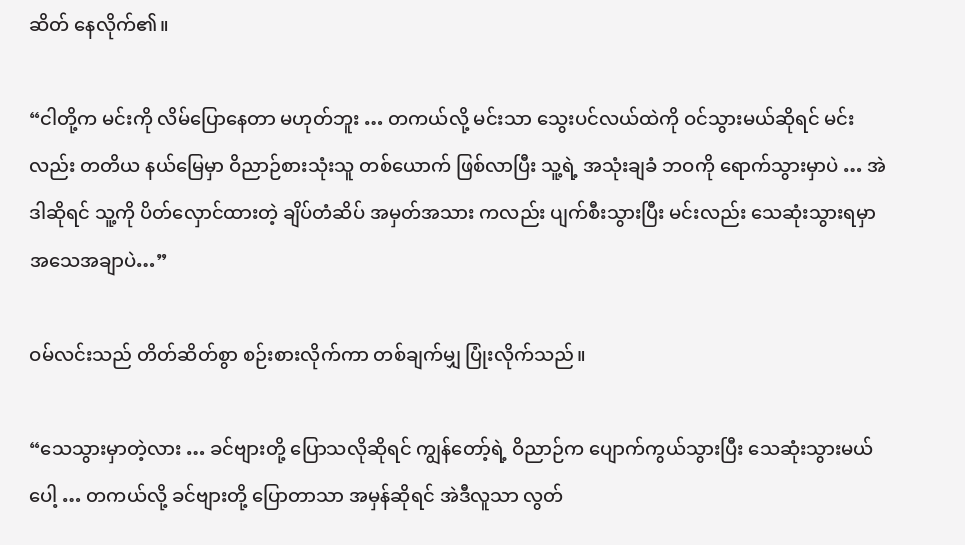ဆိတ် နေလိုက်၏။

“ငါတို့က မင်းကို လိမ်ပြောနေတာ မဟုတ်ဘူး … တကယ်လို့ မင်းသာ သွေးပင်လယ်ထဲကို ဝင်သွားမယ်ဆိုရင် မင်းလည်း တတိယ နယ်မြေမှာ ဝိညာဉ်စားသုံးသူ တစ်ယောက် ဖြစ်လာပြီး သူ့ရဲ့ အသုံးချခံ ဘဝကို ရောက်သွားမှာပဲ … အဲဒါဆိုရင် သူ့ကို ပိတ်လှောင်ထားတဲ့ ချိပ်တံဆိပ် အမှတ်အသား ကလည်း ပျက်စီးသွားပြီး မင်းလည်း သေဆုံးသွားရမှာ အသေအချာပဲ…”

ဝမ်လင်းသည် တိတ်ဆိတ်စွာ စဉ်းစားလိုက်ကာ တစ်ချက်မျှ ပြုံးလိုက်သည်။

“သေသွားမှာတဲ့လား … ခင်ဗျားတို့ ပြောသလိုဆိုရင် ကျွန်တော့်ရဲ့ ဝိညာဉ်က ပျောက်ကွယ်သွားပြီး သေဆုံးသွားမယ်ပေါ့ … တကယ်လို့ ခင်ဗျားတို့ ပြောတာသာ အမှန်ဆိုရင် အဲဒီလူသာ လွတ်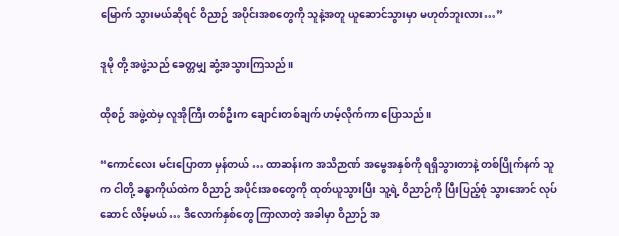မြောက် သွားမယ်ဆိုရင် ဝိညာဉ် အပိုင်းအစတွေကို သူနဲ့အတူ ယူဆောင်သွားမှာ မဟုတ်ဘူးလား…”

ဒူမို တို့ အဖွဲ့သည် ခေတ္တမျှ ဆွံ့အသွားကြသည်။

ထိုစဉ် အဖွဲ့ထဲမှ လူအိုကြီး တစ်ဦးက ချောင်းတစ်ချက် ဟမ့်လိုက်ကာ ပြောသည်။

“ကောင်လေး မင်းပြောတာ မှန်တယ် … ထာဆန်းက အသိဉာဏ် အမွေအနှစ်ကို ရရှိသွားတာနဲ့ တစ်ပြိုက်နက် သူက ငါတို့ ခန္ဓာကိုယ်ထဲက ဝိညာဉ် အပိုင်းအစတွေကို ထုတ်ယူသွားပြီး သူ့ရဲ့ ဝိညာဉ်ကို ပြီးပြည့်စုံ သွားအောင် လုပ်ဆောင် လိမ့်မယ် … ဒီလောက်နှစ်တွေ ကြာလာတဲ့ အခါမှာ ဝိညာဉ် အ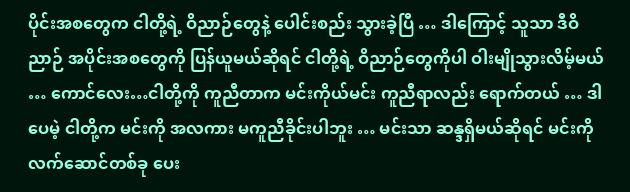ပိုင်းအစတွေက ငါတို့ရဲ့ ဝိညာဉ်တွေနဲ့ ပေါင်းစည်း သွားခဲ့ပြီ … ဒါကြောင့် သူသာ ဒီဝိညာဉ် အပိုင်းအစတွေကို ပြန်ယူမယ်ဆိုရင် ငါတို့ရဲ့ ဝိညာဉ်တွေကိုပါ ဝါးမျိုသွားလိမ့်မယ် … ကောင်လေး…ငါတို့ကို ကူညီတာက မင်းကိုယ်မင်း ကူညီရာလည်း ရောက်တယ် … ဒါပေမဲ့ ငါတို့က မင်းကို အလကား မကူညီခိုင်းပါဘူး … မင်းသာ ဆန္ဒရှိမယ်ဆိုရင် မင်းကို လက်ဆောင်တစ်ခု ပေး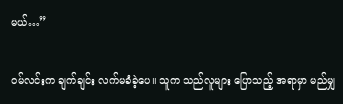မယ်…”

ဝမ်လင်းက ချက်ချင်း လက်မခံခဲ့ပေ။ သူက သည်လူများ ပြောသည့် အရာမှာ မည်မျှ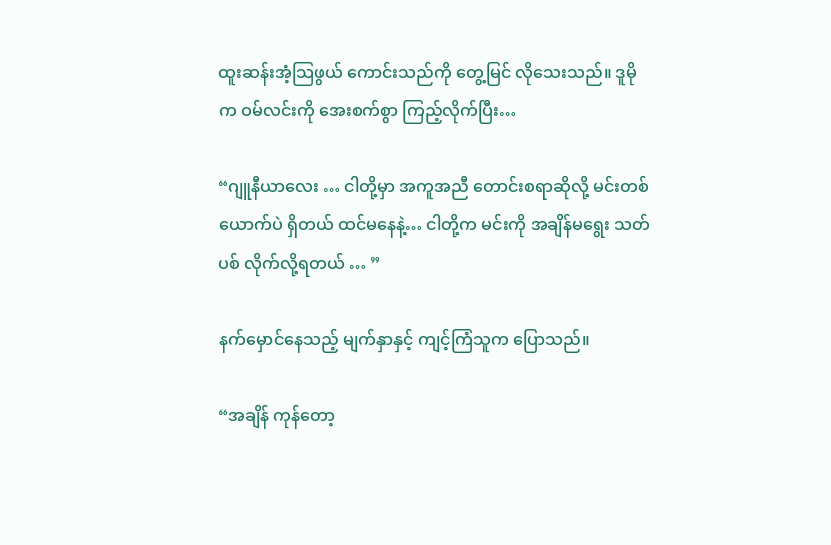ထူးဆန်းအံ့သြဖွယ် ကောင်းသည်ကို တွေ့မြင် လိုသေးသည်။ ဒူမိုက ဝမ်လင်းကို အေးစက်စွာ ကြည့်လိုက်ပြီး…

“ဂျူနီယာလေး … ငါတို့မှာ အကူအညီ တောင်းစရာဆိုလို့ မင်းတစ်ယောက်ပဲ ရှိတယ် ထင်မနေနဲ့… ငါတို့က မင်းကို အချိန်မရွေး သတ်ပစ် လိုက်လို့ရတယ် … ”

နက်မှောင်နေသည့် မျက်နှာနှင့် ကျင့်ကြံသူက ပြောသည်။

“အချိန် ကုန်တော့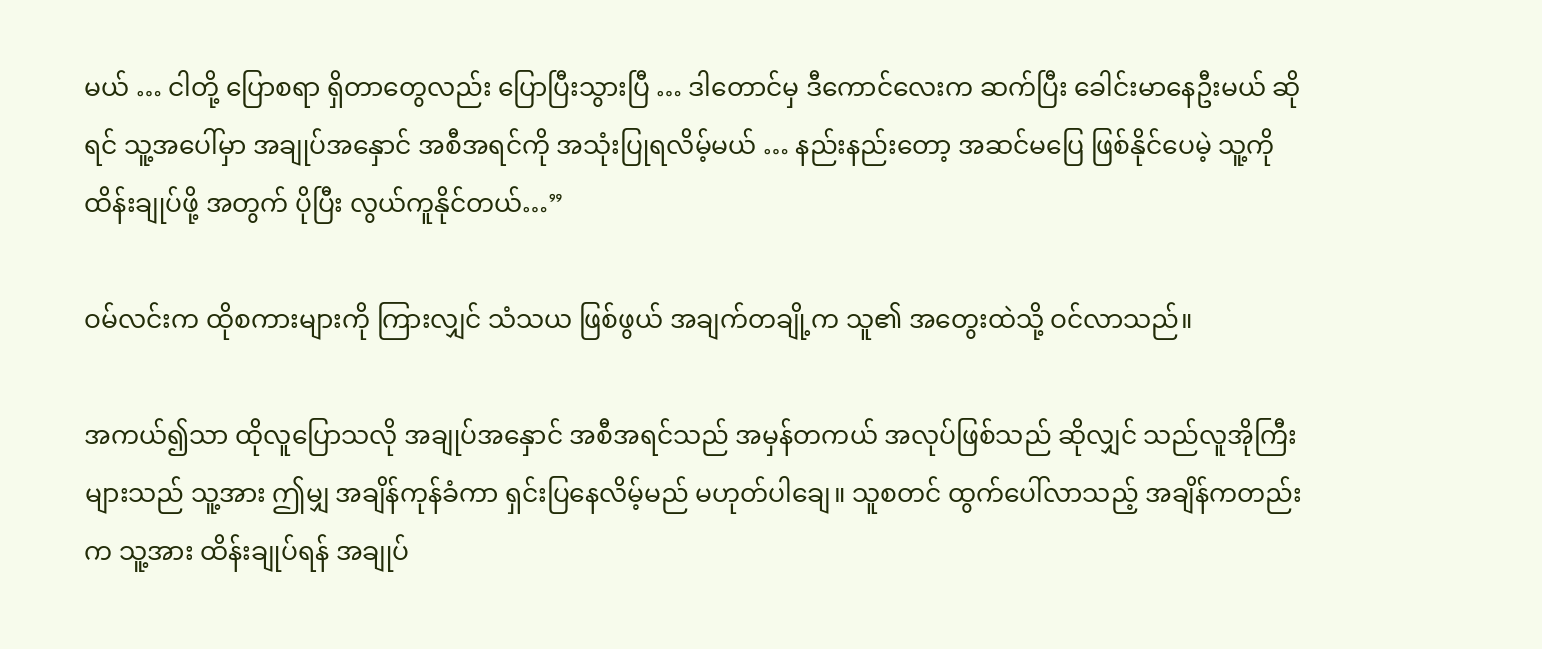မယ် … ငါတို့ ပြောစရာ ရှိတာတွေလည်း ပြောပြီးသွားပြီ … ဒါတောင်မှ ဒီကောင်လေးက ဆက်ပြီး ခေါင်းမာနေဦးမယ် ဆိုရင် သူ့အပေါ်မှာ အချုပ်အနှောင် အစီအရင်ကို အသုံးပြုရလိမ့်မယ် … နည်းနည်းတော့ အဆင်မပြေ ဖြစ်နိုင်ပေမဲ့ သူ့ကို ထိန်းချုပ်ဖို့ အတွက် ပိုပြီး လွယ်ကူနိုင်တယ်…”

ဝမ်လင်းက ထိုစကားများကို ကြားလျှင် သံသယ ဖြစ်ဖွယ် အချက်တချို့က သူ၏ အတွေးထဲသို့ ဝင်လာသည်။

အကယ်၍သာ ထိုလူပြောသလို အချုပ်အနှောင် အစီအရင်သည် အမှန်တကယ် အလုပ်ဖြစ်သည် ဆိုလျှင် သည်လူအိုကြီး များသည် သူ့အား ဤမျှ အချိန်ကုန်ခံကာ ရှင်းပြနေလိမ့်မည် မဟုတ်ပါချေ။ သူစတင် ထွက်ပေါ်လာသည့် အချိန်ကတည်းက သူ့အား ထိန်းချုပ်ရန် အချုပ်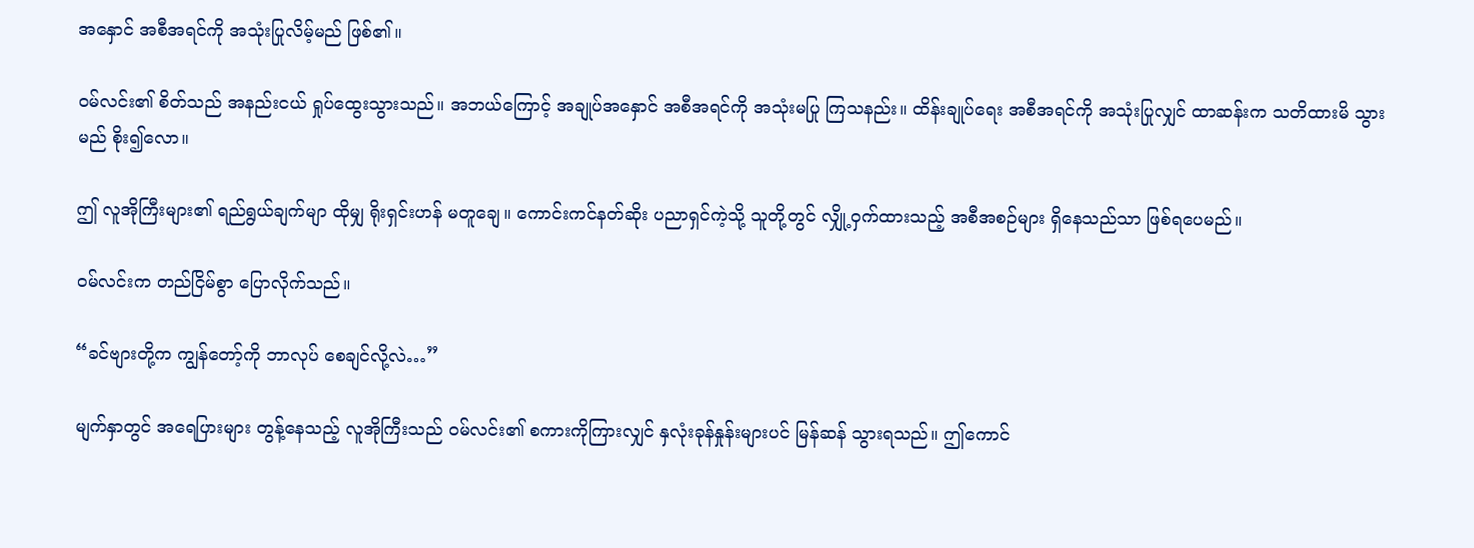အနှောင် အစီအရင်ကို အသုံးပြုလိမ့်မည် ဖြစ်၏။

ဝမ်လင်း၏ စိတ်သည် အနည်းငယ် ရှုပ်ထွေးသွားသည်။ အဘယ်ကြောင့် အချုပ်အနှောင် အစီအရင်ကို အသုံးမပြု ကြသနည်း။ ထိန်းချုပ်ရေး အစီအရင်ကို အသုံးပြုလျှင် ထာဆန်းက သတိထားမိ သွားမည် စိုး၍လော။

ဤ လူအိုကြီးများ၏ ရည်ရွယ်ချက်မျာ ထိုမျှ ရိုးရှင်းဟန် မတူချေ။ ကောင်းကင်နတ်ဆိုး ပညာရှင်ကဲ့သို့ သူတို့တွင် လျှို့ဝှက်ထားသည့် အစီအစဉ်များ ရှိနေသည်သာ ဖြစ်ရပေမည်။

ဝမ်လင်းက တည်ငြိမ်စွာ ပြောလိုက်သည်။

“ခင်ဗျားတို့က ကျွန်တော့်ကို ဘာလုပ် စေချင်လို့လဲ…”

မျက်နှာတွင် အရေပြားများ တွန့်နေသည့် လူအိုကြီးသည် ဝမ်လင်း၏ စကားကိုကြားလျှင် နှလုံးခုန်နှုန်းများပင် မြန်ဆန် သွားရသည်။ ဤကောင်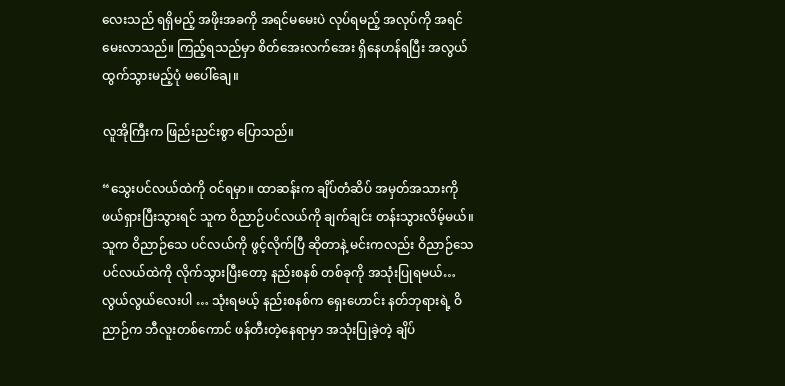လေးသည် ရရှိမည့် အဖိုးအခကို အရင်မမေးပဲ လုပ်ရမည့် အလုပ်ကို အရင်မေးလာသည်။ ကြည့်ရသည်မှာ စိတ်အေးလက်အေး ရှိနေဟန်ရပြီး အလွယ် ထွက်သွားမည့်ပုံ မပေါ်ချေ။

လူအိုကြီးက ဖြည်းညင်းစွာ ပြောသည်။

“သွေးပင်လယ်ထဲကို ဝင်ရမှာ။ ထာဆန်းက ချိပ်တံဆိပ် အမှတ်အသားကို ဖယ်ရှားပြီးသွားရင် သူက ဝိညာဉ်ပင်လယ်ကို ချက်ချင်း တန်းသွားလိမ့်မယ်။ သူက ဝိညာဉ်သေ ပင်လယ်ကို ဖွင့်လိုက်ပြီ ဆိုတာနဲ့ မင်းကလည်း ဝိညာဉ်သေ ပင်လယ်ထဲကို လိုက်သွားပြီးတော့ နည်းစနစ် တစ်ခုကို အသုံးပြုရမယ်… လွယ်လွယ်လေးပါ … သုံးရမယ့် နည်းစနစ်က ရှေးဟောင်း နတ်ဘုရားရဲ့ ဝိညာဉ်က ဘီလူးတစ်ကောင် ဖန်တီးတဲ့နေရာမှာ အသုံးပြုခဲ့တဲ့ ချိပ်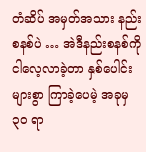တံဆိပ် အမှတ်အသား နည်းစနစ်ပဲ … အဲဒီနည်းစနစ်ကို ငါလေ့လာခဲ့တာ နှစ်ပေါင်းများစွာ ကြာခဲ့ပေမဲ့ အခုမှ ၃၀ ရာ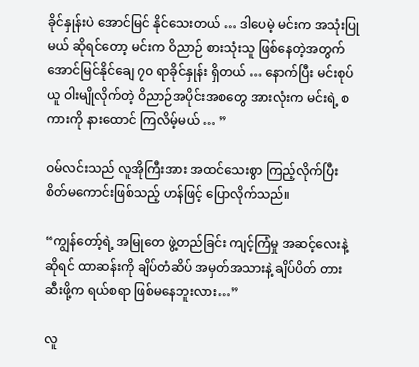ခိုင်နှုန်းပဲ အောင်မြင် နိုင်သေးတယ် … ဒါပေမဲ့ မင်းက အသုံးပြုမယ် ဆိုရင်တော့ မင်းက ဝိညာဉ် စားသုံးသူ ဖြစ်နေတဲ့အတွက် အောင်မြင်နိုင်ချေ ၇၀ ရာခိုင်နှုန်း ရှိတယ် … နောက်ပြီး မင်းစုပ်ယူ ဝါးမျိုလိုက်တဲ့ ဝိညာဉ်အပိုင်းအစတွေ အားလုံးက မင်းရဲ့ စကားကို နားထောင် ကြလိမ့်မယ် … ”

ဝမ်လင်းသည် လူအိုကြီးအား အထင်သေးစွာ ကြည့်လိုက်ပြီး စိတ်မကောင်းဖြစ်သည့် ဟန်ဖြင့် ပြောလိုက်သည်။

“ကျွန်တော့်ရဲ့ အမြုတေ ဖွဲ့တည်ခြင်း ကျင့်ကြံမှု အဆင့်လေးနဲ့ ဆိုရင် ထာဆန်းကို ချိပ်တံဆိပ် အမှတ်အသားနဲ့ ချိပ်ပိတ် တားဆီးဖို့က ရယ်စရာ ဖြစ်မနေဘူးလား…”

လူ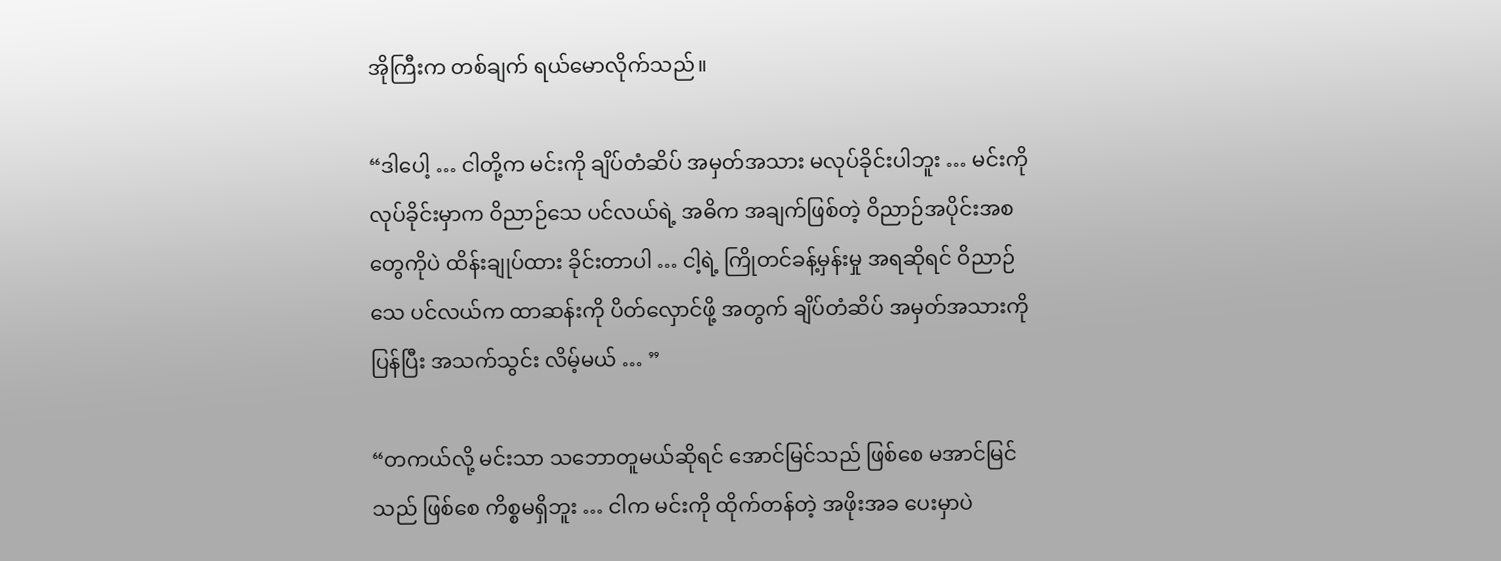အိုကြီးက တစ်ချက် ရယ်မောလိုက်သည်။

“ဒါပေါ့ … ငါတို့က မင်းကို ချိပ်တံဆိပ် အမှတ်အသား မလုပ်ခိုင်းပါဘူး … မင်းကို လုပ်ခိုင်းမှာက ဝိညာဉ်သေ ပင်လယ်ရဲ့ အဓိက အချက်ဖြစ်တဲ့ ဝိညာဉ်အပိုင်းအစ တွေကိုပဲ ထိန်းချုပ်ထား ခိုင်းတာပါ … ငါ့ရဲ့ ကြိုတင်ခန့်မှန်းမှု အရဆိုရင် ဝိညာဉ်သေ ပင်လယ်က ထာဆန်းကို ပိတ်လှောင်ဖို့ အတွက် ချိပ်တံဆိပ် အမှတ်အသားကို ပြန်ပြီး အသက်သွင်း လိမ့်မယ် … ”

“တကယ်လို့ မင်းသာ သဘောတူမယ်ဆိုရင် အောင်မြင်သည် ဖြစ်စေ မအာင်မြင်သည် ဖြစ်စေ ကိစ္စမရှိဘူး … ငါက မင်းကို ထိုက်တန်တဲ့ အဖိုးအခ ပေးမှာပဲ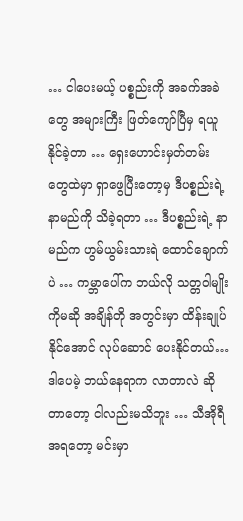… ငါပေးမယ့် ပစ္စည်းကို အခက်အခဲတွေ အများကြီး ဖြတ်ကျော်ပြီမှ ရယူနိုင်ခဲ့တာ … ရှေးဟောင်းမှတ်တမ်း တွေထဲမှာ ရှာဖွေပြီးတော့မှ ဒီပစ္စည်းရဲ့ နာမည်ကို သိခဲ့ရတာ … ဒီပစ္စည်းရဲ့ နာမည်က ဟွမ်ယွမ်းသားရဲ ထောင်ချောက်ပဲ … ကမ္ဘာပေါ်က ဘယ်လို သတ္တဝါမျိုးကိုမဆို အချိန်တို အတွင်းမှာ ထိန်းချုပ်နိုင်အောင် လုပ်ဆောင် ပေးနိုင်တယ်… ဒါပေမဲ့ ဘယ်နေရာက လာတာလဲ ဆိုတာတော့ ငါလည်းမသိဘူး … သီအိုရီ အရတော့ မင်းမှာ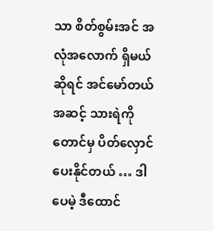သာ စိတ်စွမ်းအင် အလုံအလောက် ရှိမယ်ဆိုရင် အင်မော်တယ် အဆင့် သားရဲကိုတောင်မှ ပိတ်လှောင် ပေးနိုင်တယ် … ဒါပေမဲ့ ဒီထောင်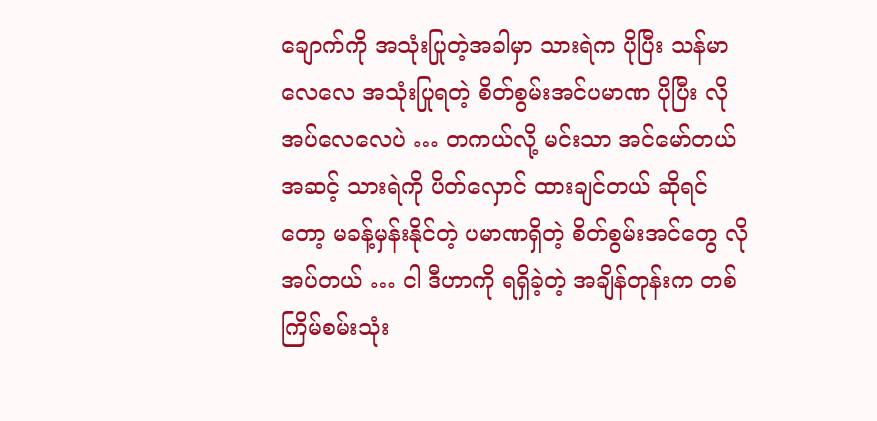ချောက်ကို အသုံးပြုတဲ့အခါမှာ သားရဲက ပိုပြီး သန်မာလေလေ အသုံးပြုရတဲ့ စိတ်စွမ်းအင်ပမာဏ ပိုပြီး လိုအပ်လေလေပဲ … တကယ်လို့ မင်းသာ အင်မော်တယ်အဆင့် သားရဲကို ပိတ်လှောင် ထားချင်တယ် ဆိုရင်တော့ မခန့်မှန်းနိုင်တဲ့ ပမာဏရှိတဲ့ စိတ်စွမ်းအင်တွေ လိုအပ်တယ် … ငါ ဒီဟာကို ရရှိခဲ့တဲ့ အချိန်တုန်းက တစ်ကြိမ်စမ်းသုံး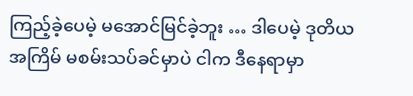ကြည့်ခဲ့ပေမဲ့ မအောင်မြင်ခဲ့ဘူး … ဒါပေမဲ့ ဒုတိယ အကြိမ် မစမ်းသပ်ခင်မှာပဲ ငါက ဒီနေရာမှာ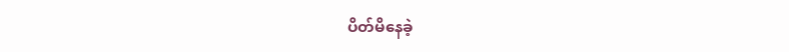ပိတ်မိနေခဲ့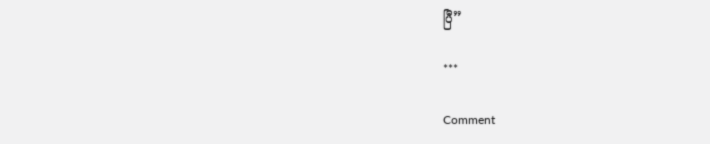ပြီ”

***

Comment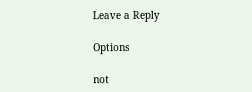Leave a Reply

Options

not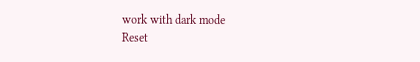work with dark mode
Reset